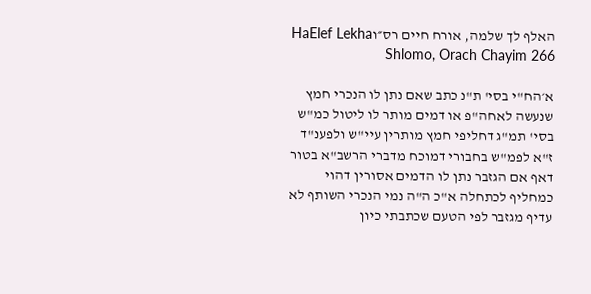האלף לך שלמה, אורח חיים רס״וHaElef Lekha Shlomo, Orach Chayim 266

א׳הח"י בסי' ת"נ כתב שאם נתן לו הנכרי חמץ שנעשה לאחה"פ או דמים מותר לו ליטול כמ"ש בסי' תמ"ג דחליפי חמץ מותרין עיי"ש ולפענ"ד ז"א לפמ"ש בחבורי דמוכח מדברי הרשב"א בטור דאף אם הגזבר נתן לו הדמים אסורין דהוי כמחליף לכתחלה א"כ ה"ה נמי הנכרי השותף לא עדיף מגזבר לפי הטעם שכתבתי כיון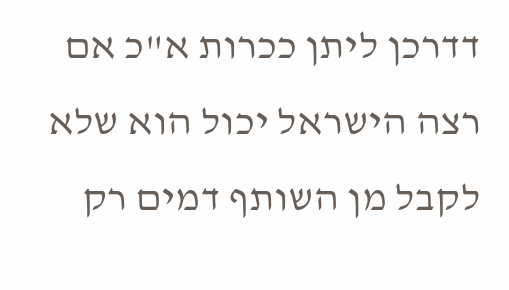דדרכן ליתן ככרות א"כ אם רצה הישראל יכול הוא שלא לקבל מן השותף דמים רק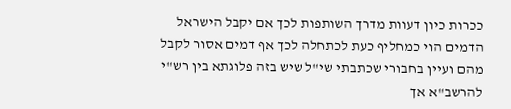ככרות כיון דעוות מדרך השותפות לכך אם יקבל הישראל הדמים הוי כמחליף כעת לכתחלה לכך אף דמים אסור לקבל מהם ועיין בחבורי שכתבתי שי"ל שיש בזה פלוגתא בין רש"י להרשב"א אך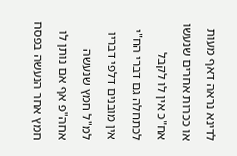לדינא נראה דאף מעות או ככרות אחרים שנעשו אח"כ אין לו לקבל לכתחלה גם דברי הח"י אין מובנים דלפי דבריו למ"ל חמץ שנעשה אחה"פ אף אם נותן לו חמץ אחר הנעשה בפסח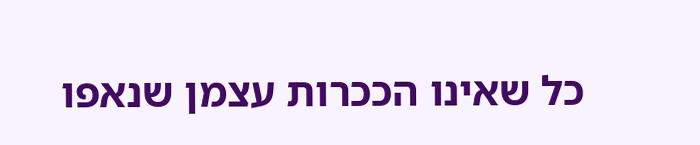כל שאינו הככרות עצמן שנאפו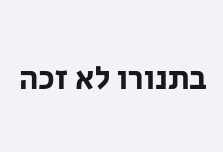בתנורו לא זכה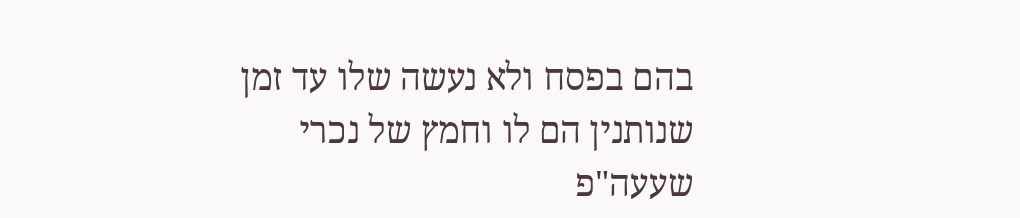בהם בפסח ולא נעשה שלו עד זמן שנותנין הם לו וחמץ של נכרי שעעה"פ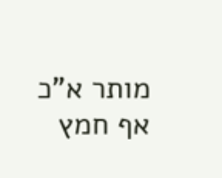מותר א"כ אף חמץ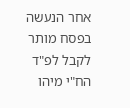אחר הנעשה בפסח מותר לקבל לפ"ד הח"י מיהו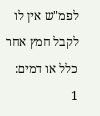לפמ"ש אין לו לקבל חמץ אחר כלל או דמים:
1